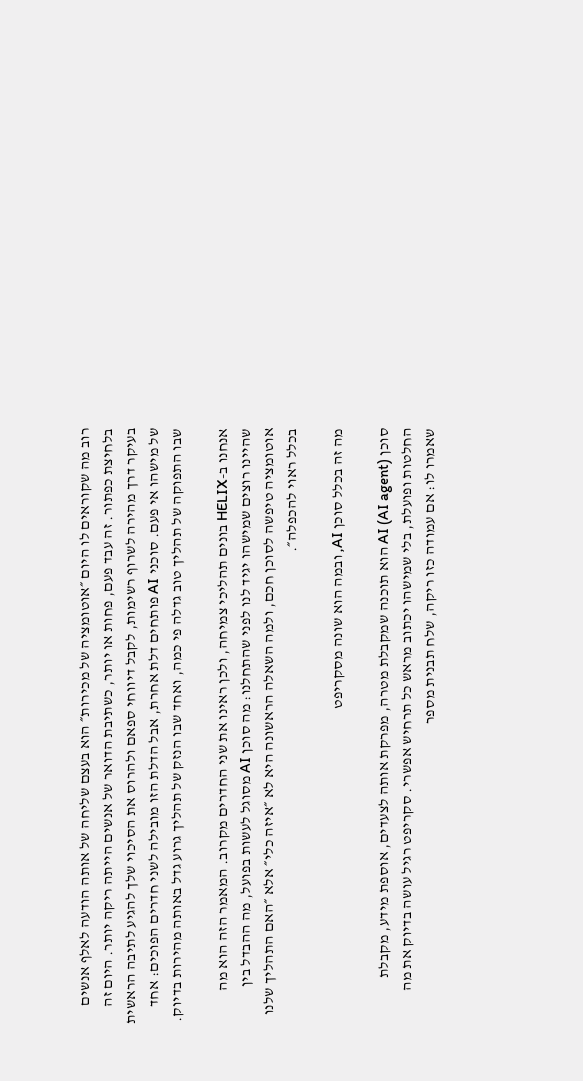רוב מה שקוראים לו היום ״אוטומציה של מכירות״ הוא בעצם שליחה של אותה הודעה לאלף אנשים בלחיצת כפתור. זה עבד פעם, פחות או יותר, כשתיבת הדואר של אנשים הייתה ריקה יותר. היום זה בעיקר דרך מהירה לשרוף רשימות, לקבל דיווחי ספאם ולהרוס את הסיכוי שלך להגיע לתיבה הראשית של מישהו אי פעם. סוכני AI פותחים דלת אחרת, אבל הדלת הזו מובילה לשני חדרים הפוכים: אחד שבו התפוקה של תהליך טוב גדלה פי כמה, ואחד שבו הנזק של תהליך גרוע גדל באותה מהירות בדיוק.

אנחנו ב-HELIX בונים תהליכי צמיחה, ולכן ראינו את שני החדרים מקרוב. המאמר הזה הוא מה שהיינו רוצים שמישהו יגיד לנו לפני שהתחלנו: מה סוכן AI מסוגל לעשות בפועל, מה ההבדל בין אוטומציה טיפשה לסוכן חכם, ולמה השאלה הראשונה היא לא ״איזה כלי״ אלא ״האם התהליך שלנו בכלל ראוי להכפלה״.

מה זה בכלל סוכן AI, ובמה הוא שונה מסקריפט

סוכן AI (AI agent) הוא תוכנה שמקבלת מטרה, מפרקת אותה לצעדים, אוספת מידע, מקבלת החלטות ופועלת, בלי שמישהו יכתוב מראש כל תרחיש אפשרי. סקריפט רגיל עושה בדיוק את מה שאמרו לו: אם עמודה כזו ריקה, שלח תבנית מספר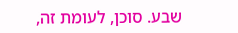שבע. סוכן, לעומת זה,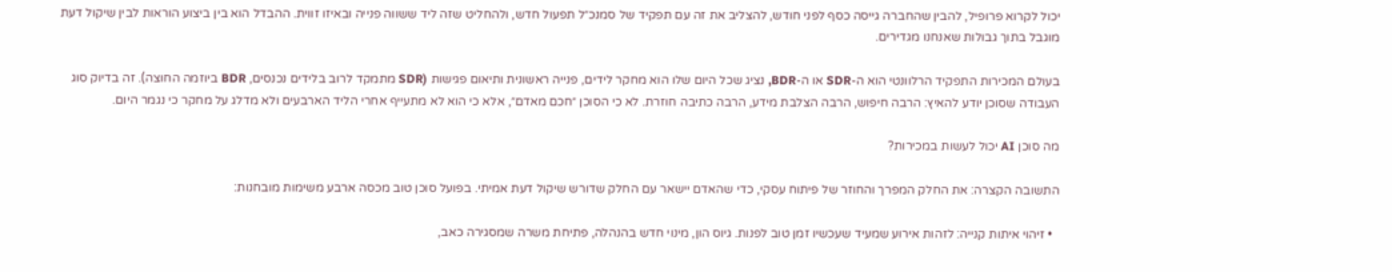יכול לקרוא פרופיל, להבין שהחברה גייסה כסף לפני חודש, להצליב את זה עם תפקיד של סמנכ״ל תפעול חדש, ולהחליט שזה ליד ששווה פנייה ובאיזו זווית. ההבדל הוא בין ביצוע הוראות לבין שיקול דעת מוגבל בתוך גבולות שאנחנו מגדירים.

בעולם המכירות התפקיד הרלוונטי הוא ה-SDR או ה-BDR, נציג שכל היום שלו הוא מחקר לידים, פנייה ראשונית ותיאום פגישות (SDR מתמקד לרוב בלידים נכנסים, BDR ביוזמה החוצה). זה בדיוק סוג העבודה שסוכן יודע להאיץ: הרבה חיפוש, הרבה הצלבת מידע, הרבה כתיבה חוזרת. לא כי הסוכן ״חכם מאדם״, אלא כי הוא לא מתעייף אחרי הליד הארבעים ולא מדלג על מחקר כי נגמר היום.

מה סוכן AI יכול לעשות במכירות?

התשובה הקצרה: את החלק המפרך והחוזר של פיתוח עסקי, כדי שהאדם יישאר עם החלק שדורש שיקול דעת אמיתי. בפועל סוכן טוב מכסה ארבע משימות מובחנות:

  • זיהוי איתות קנייה: לזהות אירוע שמעיד שעכשיו זמן טוב לפנות. גיוס הון, מינוי חדש בהנהלה, פתיחת משרה שמסגירה כאב,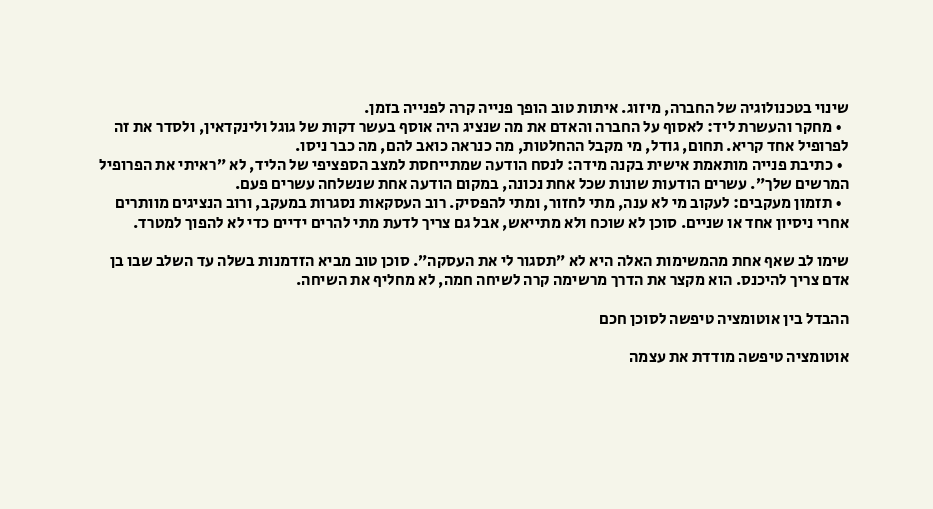שינוי בטכנולוגיה של החברה, מיזוג. איתות טוב הופך פנייה קרה לפנייה בזמן.
  • מחקר והעשרת ליד: לאסוף על החברה והאדם את מה שנציג היה אוסף בעשר דקות של גוגל ולינקדאין, ולסדר את זה לפרופיל אחד קריא. תחום, גודל, מי מקבל ההחלטות, מה כנראה כואב להם, מה כבר ניסו.
  • כתיבת פנייה מותאמת אישית בקנה מידה: לנסח הודעה שמתייחסת למצב הספציפי של הליד, לא ״ראיתי את הפרופיל המרשים שלך״. עשרים הודעות שונות שכל אחת נכונה, במקום הודעה אחת שנשלחה עשרים פעם.
  • תזמון מעקבים: לעקוב מי לא ענה, מתי לחזור, ומתי להפסיק. רוב העסקאות נסגרות במעקב, ורוב הנציגים מוותרים אחרי ניסיון אחד או שניים. סוכן לא שוכח ולא מתייאש, אבל גם צריך לדעת מתי להרים ידיים כדי לא להפוך למטרד.

שימו לב שאף אחת מהמשימות האלה היא לא ״תסגור לי את העסקה״. סוכן טוב מביא הזדמנות בשלה עד השלב שבו בן אדם צריך להיכנס. הוא מקצר את הדרך מרשימה קרה לשיחה חמה, לא מחליף את השיחה.

ההבדל בין אוטומציה טיפשה לסוכן חכם

אוטומציה טיפשה מודדת את עצמה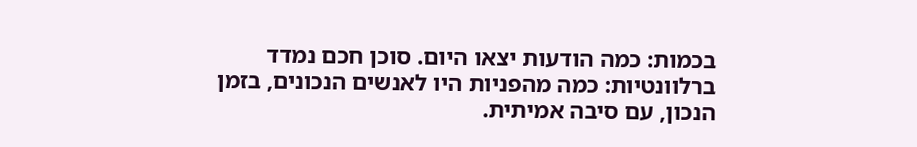בכמות: כמה הודעות יצאו היום. סוכן חכם נמדד ברלוונטיות: כמה מהפניות היו לאנשים הנכונים, בזמן הנכון, עם סיבה אמיתית.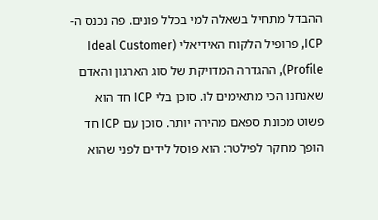ההבדל מתחיל בשאלה למי בכלל פונים. פה נכנס ה-ICP, פרופיל הלקוח האידיאלי (Ideal Customer Profile), ההגדרה המדויקת של סוג הארגון והאדם שאנחנו הכי מתאימים לו. סוכן בלי ICP חד הוא פשוט מכונת ספאם מהירה יותר. סוכן עם ICP חד הופך מחקר לפילטר: הוא פוסל לידים לפני שהוא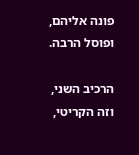פונה אליהם, ופוסל הרבה.

הרכיב השני, וזה הקריטי,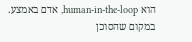הוא human-in-the-loop, אדם באמצע. במקום שהסוכן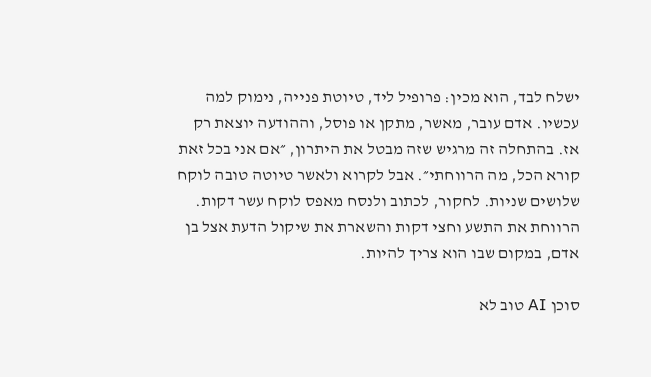ישלח לבד, הוא מכין: פרופיל ליד, טיוטת פנייה, נימוק למה עכשיו. אדם עובר, מאשר, מתקן או פוסל, וההודעה יוצאת רק אז. בהתחלה זה מרגיש שזה מבטל את היתרון, ״אם אני בכל זאת קורא הכל, מה הרווחתי״. אבל לקרוא ולאשר טיוטה טובה לוקח שלושים שניות. לחקור, לכתוב ולנסח מאפס לוקח עשר דקות. הרווחת את התשע וחצי דקות והשארת את שיקול הדעת אצל בן אדם, במקום שבו הוא צריך להיות.

סוכן AI טוב לא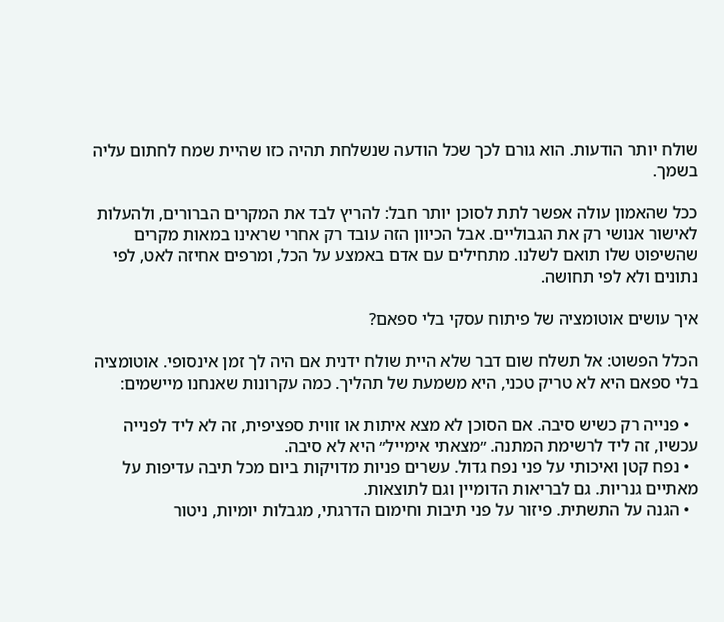שולח יותר הודעות. הוא גורם לכך שכל הודעה שנשלחת תהיה כזו שהיית שמח לחתום עליה בשמך.

ככל שהאמון עולה אפשר לתת לסוכן יותר חבל: להריץ לבד את המקרים הברורים, ולהעלות לאישור אנושי רק את הגבוליים. אבל הכיוון הזה עובד רק אחרי שראינו במאות מקרים שהשיפוט שלו תואם לשלנו. מתחילים עם אדם באמצע על הכל, ומרפים אחיזה לאט, לפי נתונים ולא לפי תחושה.

איך עושים אוטומציה של פיתוח עסקי בלי ספאם?

הכלל הפשוט: אל תשלח שום דבר שלא היית שולח ידנית אם היה לך זמן אינסופי. אוטומציה בלי ספאם היא לא טריק טכני, היא משמעת של תהליך. כמה עקרונות שאנחנו מיישמים:

  • פנייה רק כשיש סיבה. אם הסוכן לא מצא איתות או זווית ספציפית, זה לא ליד לפנייה עכשיו, זה ליד לרשימת המתנה. ״מצאתי אימייל״ היא לא סיבה.
  • נפח קטן ואיכותי על פני נפח גדול. עשרים פניות מדויקות ביום מכל תיבה עדיפות על מאתיים גנריות. גם לבריאות הדומיין וגם לתוצאות.
  • הגנה על התשתית. פיזור על פני תיבות וחימום הדרגתי, מגבלות יומיות, ניטור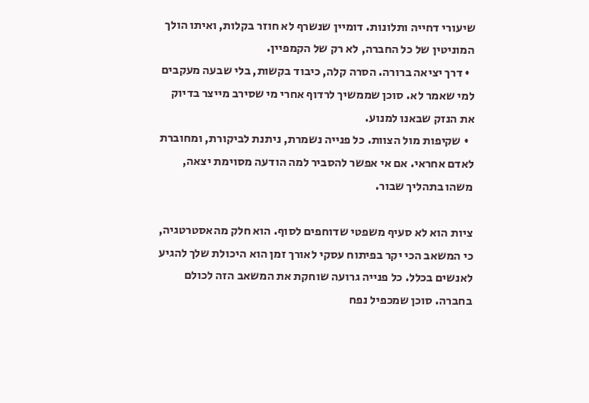שיעורי דחייה ותלונות. דומיין שנשרף לא חוזר בקלות, ואיתו הולך המוניטין של כל החברה, לא רק של הקמפיין.
  • דרך יציאה ברורה. הסרה קלה, כיבוד בקשות, בלי שבעה מעקבים למי שאמר לא. סוכן שממשיך לרדוף אחרי מי שסירב מייצר בדיוק את הנזק שבאנו למנוע.
  • שקיפות מול הצוות. כל פנייה נשמרת, ניתנת לביקורת, ומחוברת לאדם אחראי. אם אי אפשר להסביר למה הודעה מסוימת יצאה, משהו בתהליך שבור.

ציות הוא לא סעיף משפטי שדוחפים לסוף. הוא חלק מהאסטרטגיה, כי המשאב הכי יקר בפיתוח עסקי לאורך זמן הוא היכולת שלך להגיע לאנשים בכלל. כל פנייה גרועה שוחקת את המשאב הזה לכולם בחברה. סוכן שמכפיל נפח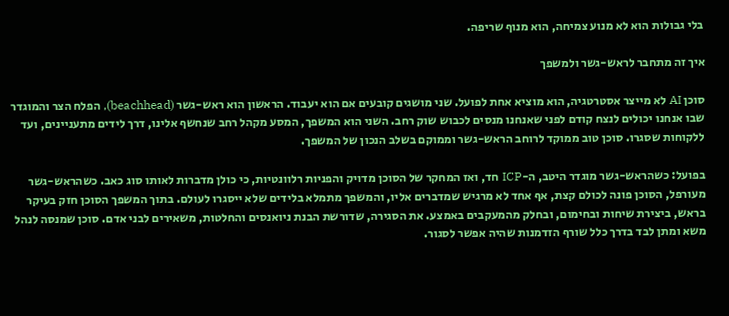בלי גבולות הוא לא מנוע צמיחה, הוא מנוף שריפה.

איך זה מתחבר לראש-גשר ולמשפך

סוכן AI לא מייצר אסטרטגיה, הוא מוציא אחת לפועל. שני מושגים קובעים אם הוא יעבוד. הראשון הוא ראש-גשר (beachhead), הפלח הצר והמוגדר שבו אנחנו יכולים לנצח קודם לפני שאנחנו מנסים לכבוש שוק רחב. השני הוא המשפך, המסע מקהל רחב שנחשף אלינו, דרך לידים מתעניינים, ועד ללקוחות שסגרו. סוכן טוב ממוקד לרוחב הראש-גשר וממוקם בשלב הנכון של המשפך.

בפועל: כשהראש-גשר מוגדר היטב, ה-ICP חד, ואז המחקר של הסוכן מדויק והפניות רלוונטיות, כי כולן מדברות לאותו סוג כאב. כשהראש-גשר מעורפל, הסוכן פונה לכולם קצת, אף אחד לא מרגיש שמדברים אליו, והמשפך מתמלא בלידים שלא ייסגרו לעולם. בתוך המשפך הסוכן חזק בעיקר בראש, ביצירת שיחות ובחימום, ובחלק מהמעקבים באמצע. את הסגירה, שדורשת הבנת ניואנסים והחלטות, משאירים לבני אדם. סוכן שמנסה לנהל משא ומתן לבד בדרך כלל שורף הזדמנות שהיה אפשר לסגור.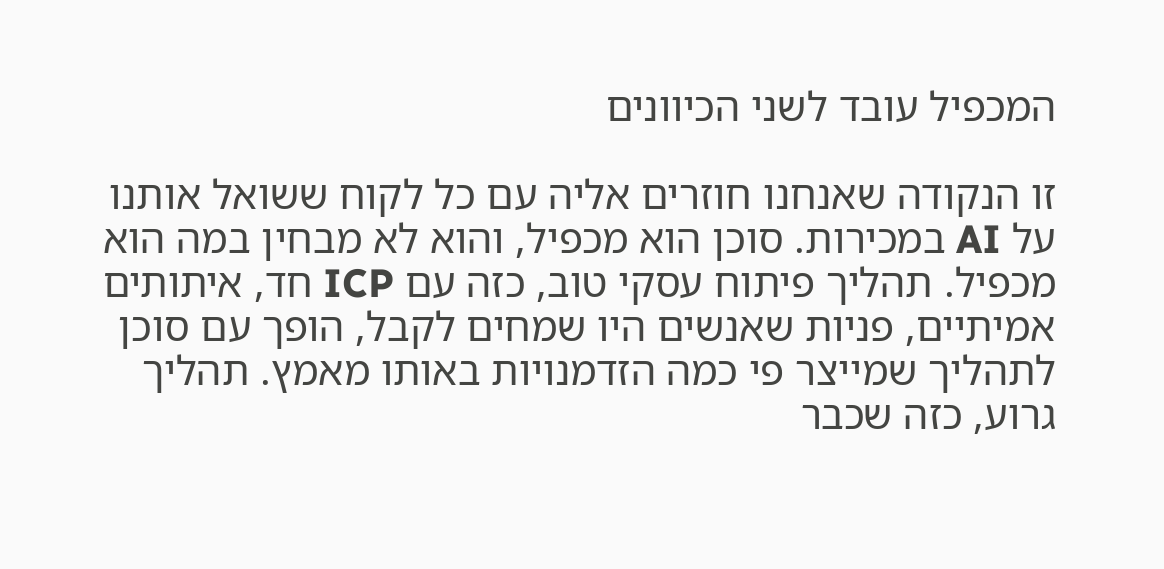המכפיל עובד לשני הכיוונים

זו הנקודה שאנחנו חוזרים אליה עם כל לקוח ששואל אותנו על AI במכירות. סוכן הוא מכפיל, והוא לא מבחין במה הוא מכפיל. תהליך פיתוח עסקי טוב, כזה עם ICP חד, איתותים אמיתיים, פניות שאנשים היו שמחים לקבל, הופך עם סוכן לתהליך שמייצר פי כמה הזדמנויות באותו מאמץ. תהליך גרוע, כזה שכבר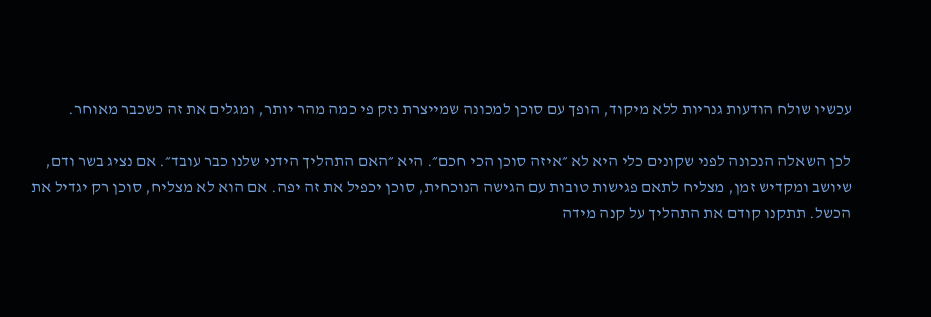עכשיו שולח הודעות גנריות ללא מיקוד, הופך עם סוכן למכונה שמייצרת נזק פי כמה מהר יותר, ומגלים את זה כשכבר מאוחר.

לכן השאלה הנכונה לפני שקונים כלי היא לא ״איזה סוכן הכי חכם״. היא ״האם התהליך הידני שלנו כבר עובד״. אם נציג בשר ודם, שיושב ומקדיש זמן, מצליח לתאם פגישות טובות עם הגישה הנוכחית, סוכן יכפיל את זה יפה. אם הוא לא מצליח, סוכן רק יגדיל את הכשל. תתקנו קודם את התהליך על קנה מידה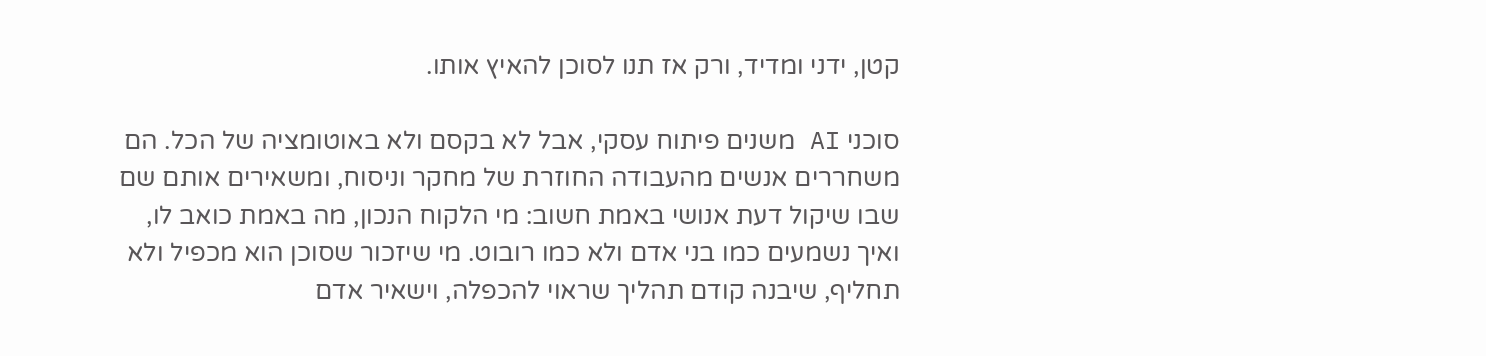קטן, ידני ומדיד, ורק אז תנו לסוכן להאיץ אותו.

סוכני AI משנים פיתוח עסקי, אבל לא בקסם ולא באוטומציה של הכל. הם משחררים אנשים מהעבודה החוזרת של מחקר וניסוח, ומשאירים אותם שם שבו שיקול דעת אנושי באמת חשוב: מי הלקוח הנכון, מה באמת כואב לו, ואיך נשמעים כמו בני אדם ולא כמו רובוט. מי שיזכור שסוכן הוא מכפיל ולא תחליף, שיבנה קודם תהליך שראוי להכפלה, וישאיר אדם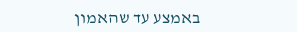באמצע עד שהאמון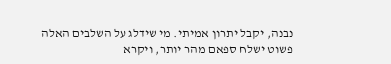נבנה, יקבל יתרון אמיתי. מי שידלג על השלבים האלה פשוט ישלח ספאם מהר יותר, ויקרא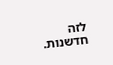לזה חדשנות.